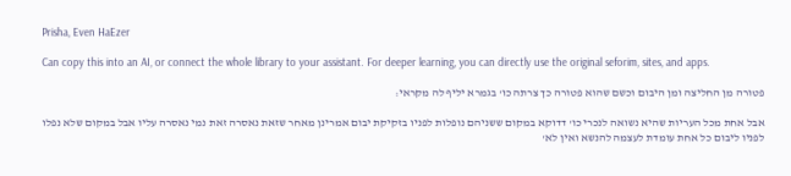Prisha, Even HaEzer

Can copy this into an AI, or connect the whole library to your assistant. For deeper learning, you can directly use the original seforim, sites, and apps.

פטורה מן החליצה ומן היבום וכשם שהוא פטורה כך צרתה כו' בגמרא יליף לה מקראי:

אבל אחת מכל העריות שהיא נשואה לנכרי כו' דדוקא במקום ששניהם נופלות לפניו בזקיקת יבום אמרינן מאחר שזאת נאסרה זאת נמי נאסרה עליו אבל במקום שלא נפלו לפניו ליבום כל אחת עומדת לעצמה להנשא ואין לא'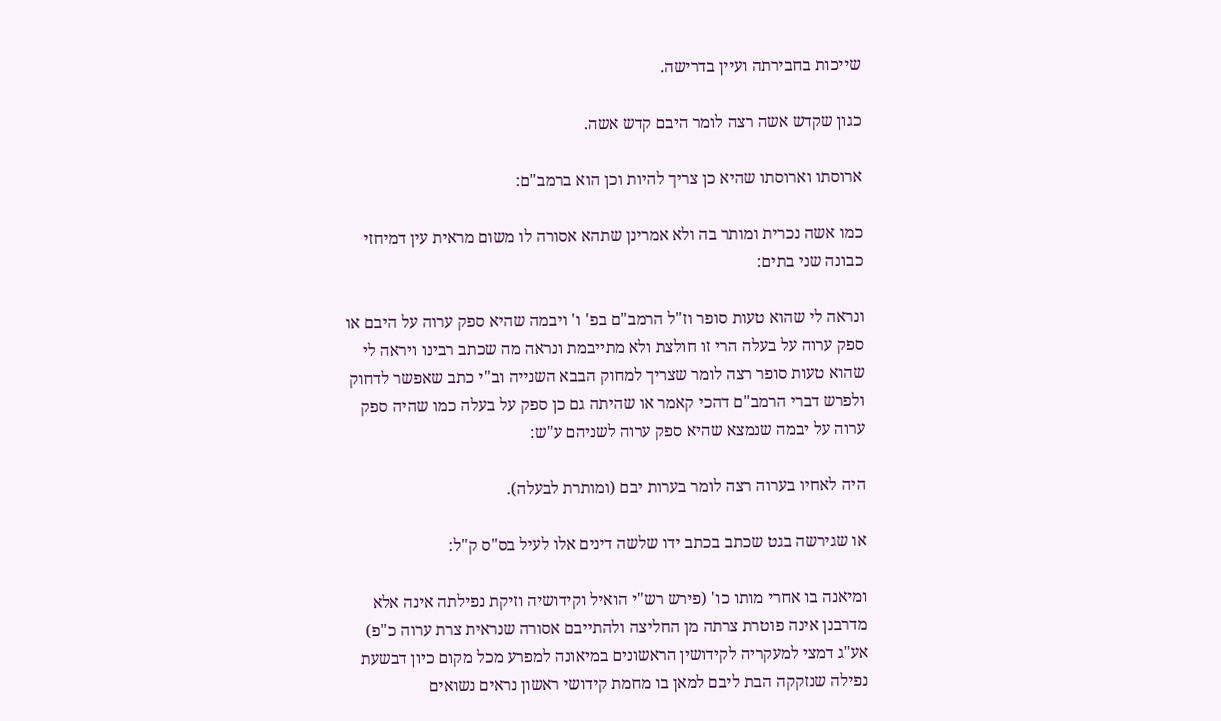שייכות בחבירתה ועיין בדרישה.

כגון שקדש אשה רצה לומר היבם קדש אשה.

ארוסתו וארוסתו שהיא כן צריך להיות וכן הוא ברמב"ם:

כמו אשה נכרית ומותר בה ולא אמרינן שתהא אסורה לו משום מראית עין דמיחזי כבונה שני בתים:

ונראה לי שהוא טעות סופר וז"ל הרמב"ם בפ' ו' ויבמה שהיא ספק ערוה על היבם או ספק ערוה על בעלה הרי זו חולצת ולא מתייבמת ונראה מה שכתב רבינו ויראה לי שהוא טעות סופר רצה לומר שצריך למחוק הבבא השנייה וב"י כתב שאפשר לדחוק ולפרש דברי הרמב"ם דהכי קאמר או שהיתה גם כן ספק על בעלה כמו שהיה ספק ערוה על יבמה שנמצא שהיא ספק ערוה לשניהם ע"ש:

היה לאחיו בערוה רצה לומר בערות יבם (ומותרת לבעלה).

או שגירשה בגט שכתב בכתב ידו שלשה דינים אלו לעיל בס"ס ק"ל:

ומיאנה בו אחרי מותו כו' (פירש רש"י הואיל וקידושיה וזיקת נפילתה אינה אלא מדרבנן אינה פוטרת צרתה מן החליצה ולהתייבם אסורה שנראית צרת ערוה כ"פ) אע"ג דמצי למעקריה לקידושין הראשונים במיאונה למפרע מכל מקום כיון דבשעת נפילה שנזקקה הבת ליבם למאן בו מחמת קידושי ראשון נראים נשואים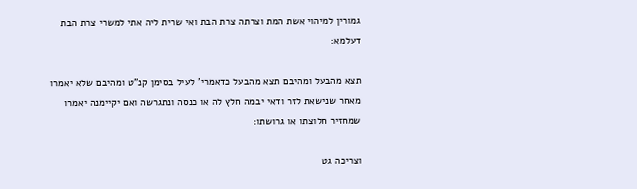גמורין למיהוי אשת המת וצרתה צרת הבת ואי שרית ליה אתי למשרי צרת הבת דעלמא:

תצא מהבעל ומהיבם תצא מהבעל כדאמרי' לעיל בסימן קנ"ט ומהיבם שלא יאמרו מאחר שנישאת לזר ודאי יבמה חלץ לה או כנסה ונתגרשה ואם יקיימנה יאמרו שמחזיר חלוצתו או גרושתו:

וצריכה גט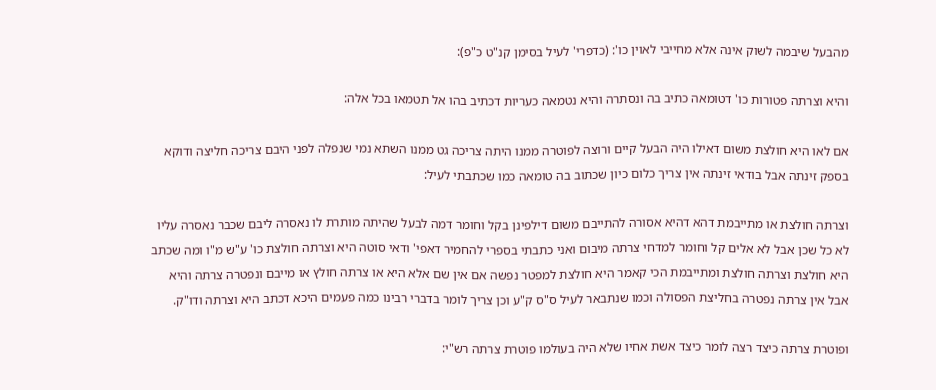מהבעל שיבמה לשוק אינה אלא מחייבי לאוין כו': (כדפרי' לעיל בסימן קנ"ט כ"פ):

והיא וצרתה פטורות כו' דטומאה כתיב בה ונסתרה והיא נטמאה כעריות דכתיב בהו אל תטמאו בכל אלה:

אם לאו היא חולצת משום דאילו היה הבעל קיים ורוצה לפוטרה ממנו היתה צריכה גט ממנו השתא נמי שנפלה לפני היבם צריכה חליצה ודוקא בספק זינתה אבל בודאי זינתה אין צריך כלום כיון שכתוב בה טומאה כמו שכתבתי לעיל:

וצרתה חולצת או מתייבמת דהא דהיא אסורה להתייבם משום דילפינן בקל וחומר דמה לבעל שהיתה מותרת לו נאסרה ליבם שכבר נאסרה עליו לא כל שכן אבל לא אלים קל וחומר למדחי צרתה מיבום ואני כתבתי בספרי להחמיר דאפי' ודאי סוטה היא וצרתה חולצת כו' ע"ש מ"ו ומה שכתב היא חולצת וצרתה חולצת ומתייבמת הכי קאמר היא חולצת למפטר נפשה אם אין שם אלא היא או צרתה חולץ או מייבם ונפטרה צרתה והיא אבל אין צרתה נפטרה בחליצת הפסולה וכמו שנתבאר לעיל ס"ס ק"ע וכן צריך לומר בדברי רבינו כמה פעמים היכא דכתב היא וצרתה ודו"ק.

ופוטרת צרתה כיצד רצה לומר כיצד אשת אחיו שלא היה בעולמו פוטרת צרתה רש"י: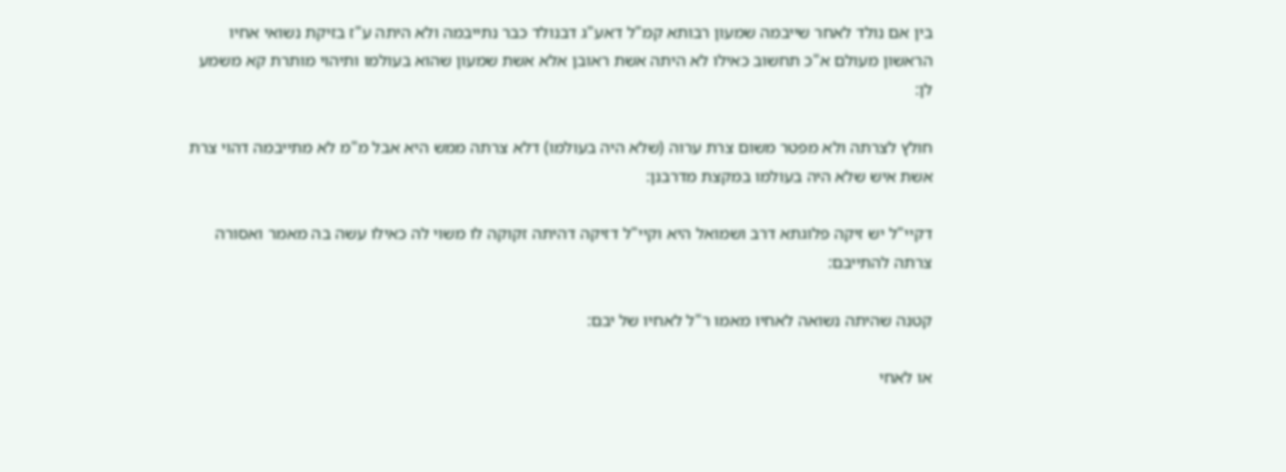בין אם נולד לאחר שייבמה שמעון רבותא קמ"ל דאע"ג דבנולד כבר נתייבמה ולא היתה ע"ז בזיקת נשואי אחיו הראשון מעולם א"כ תחשוב כאילו לא היתה אשת ראובן אלא אשת שמעון שהוא בעולמו ותיהוי מותרת קא משמע לן:

חולץ לצרתה ולא מפטר משום צרת ערוה (שלא היה בעולמו) דלא צרתה ממש היא אבל מ"מ לא מתייבמה דהוי צרת אשת איש שלא היה בעולמו במקצת מדרבנן:

דקיי"ל יש זיקה פלוגתא דרב ושמואל היא וקיי"ל דזיקה דהיתה זקוקה לו משוי לה כאילו עשה בה מאמר ואסורה צרתה להתייבם:

קטנה שהיתה נשואה לאחיו מאמו ר"ל לאחיו של יבם:

או לאחי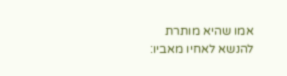אמו שהיא מותרת להנשא לאחיו מאביו: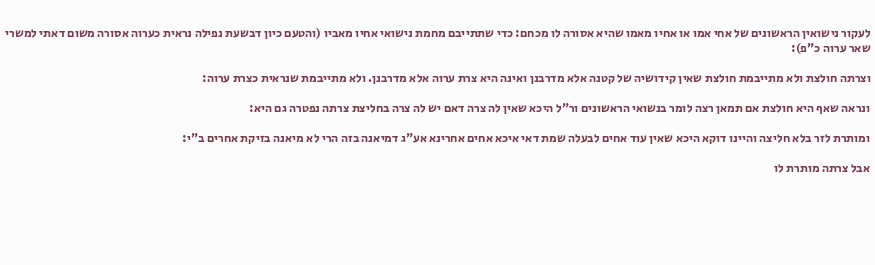לעקור נישואין הראשונים של אחי אמו או אחיו מאמו שהיא אסורה לו מכחם: כדי שתתייבם מחמת נישואי אחיו מאביו (והטעם כיון דבשעת נפילה נראית כערוה אסורה משום דאתי למשרי שאר ערוה כ"פ):

וצרתה חולצת ולא מתייבמת חולצת שאין קידושיה של קטנה אלא מדרבנן ואינה היא צרת ערוה אלא מדרבנן. ולא מתייבמת שנראית כצרת ערוה:

ונראה שאף היא חולצת אם תמאן רצה לומר בנשואי הראשונים ור"ל היכא שאין לה צרה דאם יש לה צרה בחליצת צרתה נפטרה גם היא:

ומותרת לזר בלא חליצה והיינו דוקא היכא שאין עוד אחים לבעלה שמת דאי איכא אחים אחרינא אע"ג דמיאנה בזה הרי לא מיאנה בזיקת אחרים ב"י:

אבל צרתה מותרת לו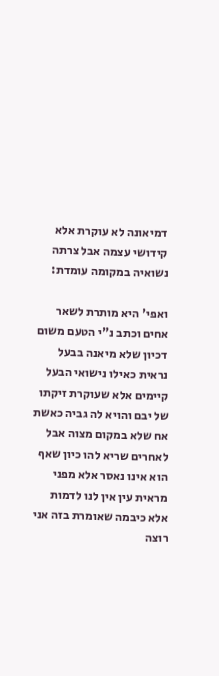דמיאונה לא עוקרת אלא קידושי עצמה אבל צרתה נשואיה במקומה עומדת:

ואפי' היא מותרת לשאר אחים וכתב נ"י הטעם משום דכיון שלא מיאנה בבעל נראית כאילו נישואי הבעל קיימים אלא שעוקרת זיקתו של יבם והויא לה גביה כאשת אח שלא במקום מצוה אבל לאחרים שריא להו כיון שאף הוא אינו נאסר אלא מפני מראית עין אין לנו לדמות אלא כיבמה שאומרת בזה אני רוצה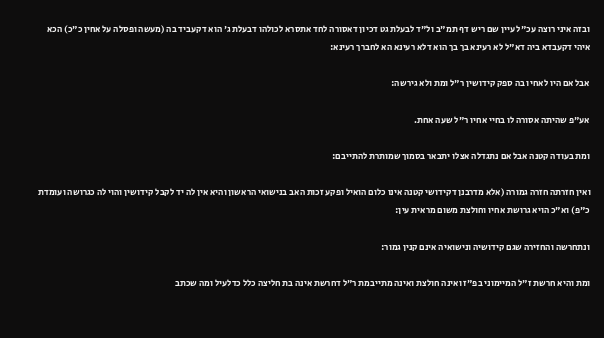ובזה איני רוצה עכ"ל עיין שם ריש דף תמ"ב ול"ד לבעלת גט דכיון דאסורה לחד אתסרא לכולהו דבעלת ג' הוא דקעביד בה (מעשה ופסלה על אחין כ"כ) הכא איהי דקעבדא ביה דא"ל לא רעינא בך בך הוא דלא רעינא הא לחברך רעינא:

אבל אם היו לאחיו בה ספק קידושין ר"ל ומת ולא גירשה:

אע"פ שהיתה אסורה לו בחיי אחיו ר"ל שעה אחת.

ומת בעודה קטנה אבל אם נתגדלה אצלו יתבאר בסמוך שמותרת להתייבם:

ואין חזרתה חזרה גמורה (אלא מדרבנן דקידושי קטנה אינו כלום הואיל ופקע זכות האב בנישואי הראשון והיא אין לה יד לקבל קידושין והוי לה כגרושה ועומדת כ"פ) וא"כ הויא גרושת אחיו וחולצת משום מראית עין:

ונתחרשה והחזירה שגם קידושיה ונישואיה אינם קנין גמור:

ומת והיא חרשת ז"ל המיימוני בפ"ז ואינה חולצת ואינה מתייבמת ר"ל דחרשת אינה בת חליצה כלל כדלעיל ומה שכתב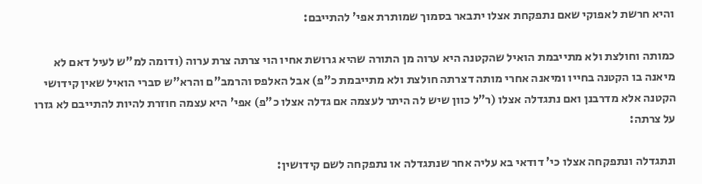והיא חרשת לאפוקי שאם נתפקחת אצלו יתבאר בסמוך שמותרת אפי' להתייבם:

כמותה וחולצת ולא מתייבמת הואיל שהקטנה היא ערוה מן התורה שהיא גרושת אחיו הוי צרתה צרת ערוה (ודומה למ"ש לעיל דאם לא מיאנה בו הקטנה בחייו ומיאנה אחרי מותה דצרתה חולצת ולא מתייבמת כ"פ) אבל האלפס והרמב"ם והרא"ש סברי הואיל שאין קידושי הקטנה אלא מדרבנן ואם נתגדלה אצלו (ר"ל כוון שיש לה היתר לעצמה אם גדלה אצלו כ"פ) אפי' היא עצמה חוזרת להיות להתייבם לא גזרו על צרתה:

ונתגדלה ונתפקחה אצלו כי' דודאי בא עליה אחר שנתגדלה או נתפקחה לשם קידושין: